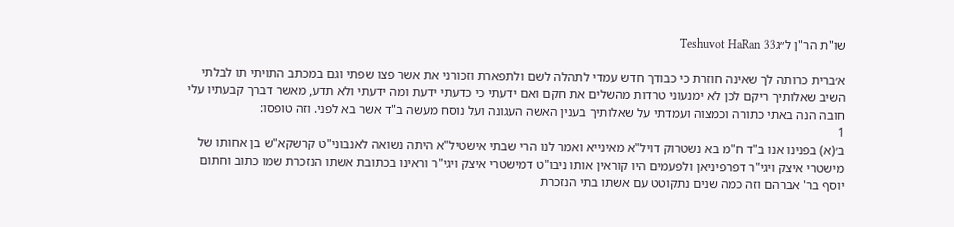שו"ת הר"ן ל״גTeshuvot HaRan 33

א׳ברית כרותה לך שאינה חוזרת כי כבודך חדש עמדי לתהלה לשם ולתפארת וזכורני את אשר פצו שפתי וגם במכתב התויתי תו לבלתי השיב שאלותיך ריקם לכן לא ימנעוני טרדות מהשלים את חקם ואם ידעתי כי כדעתי ידעת ומה ידעתי ולא תדע, מאשר דברך קבעתיו עלי חובה הנה באתי כתורה וכמצוה ועמדתי על שאלותיך בענין האשה העגונה ועל נוסח מעשה ב"ד אשר בא לפני. וזה טופסו:
1
ב׳(א) בפנינו אנו ב"ד ח"מ בא נשטרוק דויל"א מאינייא ואמר לנו הרי שבתי אישטיל"א היתה נשואה לאנבוני"ט קרשקא"ש בן אחותו של מישטרי איצק ויגי"ר דפרפיניאן ולפעמים היו קוראין אותו ניבו"ט דמישטרי איצק ויגי"ר וראינו בכתובת אשתו הנזכרת שמו כתוב וחתום יוסף בר' אברהם וזה כמה שנים נתקוטט עם אשתו בתי הנזכרת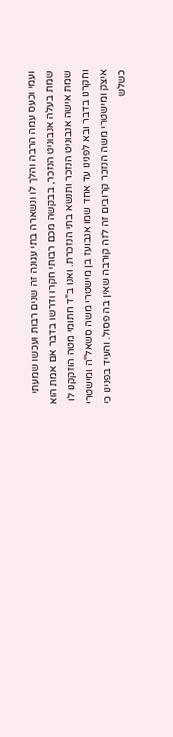ועמי וכעס עמה הרבה והלך לו ונשארה בתי עגונה זה שנים רבות ועכשו שמעתי שמת בעלה אנבוניט הנזכר, בבקשה מכם רבותי חקרו ודרשו בדבר אם אמת הוא שמת אישה אנבוניט הנזכר ותנשא בתי הנזכרת. ואנו ב"ד חתומי מטה הוזקקנו לו וחקרנו בדבר ובא לפנינו עד אחד שמו אנבועז בן מישטרי משה סשאל"ה ומישטרי איצק ומישטרי משה הנזכר קרובים זה לזה קורבה שאין בה פסול. והעיד בפנינו כי כשלש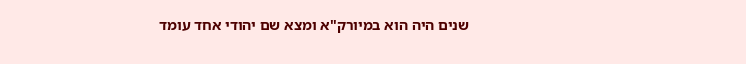שנים היה הוא במיורק"א ומצא שם יהודי אחד עומד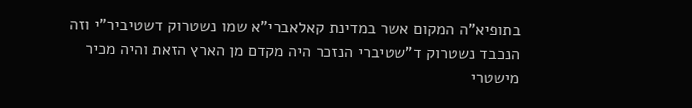בתופיא"ה המקום אשר במדינת קאלאברי"א שמו נשטרוק דשטיביר"י וזה הנכבד נשטרוק ד"שטיברי הנזכר היה מקדם מן הארץ הזאת והיה מכיר מישטרי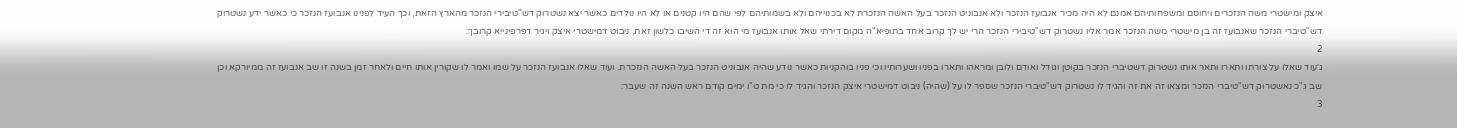איצק ומישטרי משה הנזכרים ויחוסם ומשפחותיהם אמנם לא היה מכיר אנבועז הנזכר ולא אנבוניט הנזכר בעל האשה הנזכרת לא בכנוייהם ולא בשמותיהם לפי שהם היו קטנים או לא היו נולדים כאשר יצא נשטרוק דש"טיבירי הנזכר מהארץ הזאת, וכך העיד לפנינו אנבועז הנזכר כי כאשר ידע נשטרוק דש"טיברי הנזכר שאנבועז זה בן מישטרי משה הנזכר אמר אליו נשטרוק דש"טיבירי הנזכר הרי יש לך קרוב אחד בתופיא"ה מקום דירתי שאל אותו אנבועז מי הוא זה די השיבו כלשון זאת, ניבוט דמישטרי איצק ויגיר דפרפינייא קרובך:
2
ג׳עוד שאלו על צורתו ותארו ותאר אותו נשטרוק דשטיברי הנזכר בקוטן וגודל ואודם ולובן ומראהו ותארו בפניו ושערותיו וכי פניו בוהקניות כאשר נודע שהיה אנבוניט הנזכר בעל האשה הנזכרת. ועוד שאלו אנבועז הנזכר על שמו ואמר לו שקורין אותו חיים ולאחר זמן בשנה זו שב אנבועז זה ממיורקא וכן שב ג"כ נאשטרוק דש"טיברי הנזכר ומצאו זה את זה והגיד לו נשטרוק דש"טיברי הנזכר שספר לו על (שהיה) ניבוט דמישטרי איצק הנזכר והגיד לו כי מת ט"ו ימים קודם ראש השנה זה שעבר:
3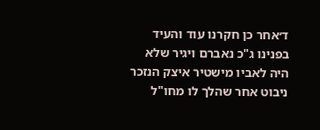ד׳אחר כן חקרנו עוד והעיד בפנינו ג"כ נאברם ויגיר שלא היה לאביו מישטיר איצק הנזכר ניבוט אחר שהלך לו מחו"ל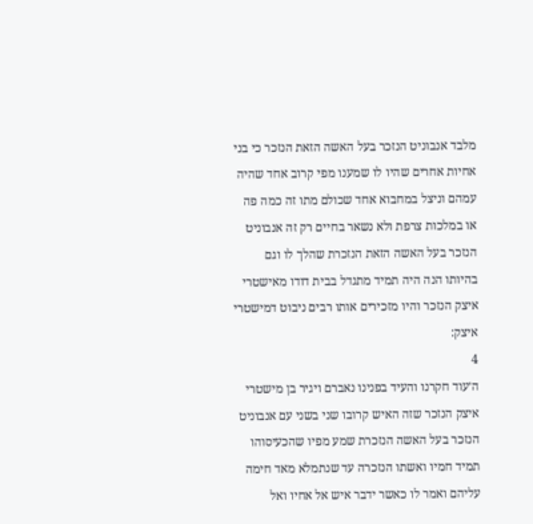מלבד אנבוניט הנזכר בעל האשה הזאת הנזכר כי בני אחיות אחרים שהיו לו שמענו מפי קרוב אחד שהיה עמהם וניצל במחבוא אחד שכולם מתו זה כמה פה או במלכות צרפת ולא נשאר בחיים רק זה אנבוניט הנזכר בעל האשה הזאת הנזכרת שהלך לו וגם בהיותו הנה היה תמיד מתגדל בבית דודו מאישטרי איצק הנזכר והיו מזכירים אותו רבים ניבוט דמישטרי איצק:
4
ה׳עוד חקרנו והעיד בפנינו נאברם ויגיר בן מישטרי איצק הנזכר שזה האיש קרובו שני בשני עם אנבוניט הנזכר בעל האשה הנזכרת שמע מפיו שהכעיסוהו תמיד חמיו ואשתו הנזכרה עד שנתמלא מאד חימה עליהם ואמר לו כאשר ידבר איש אל אחיו ואל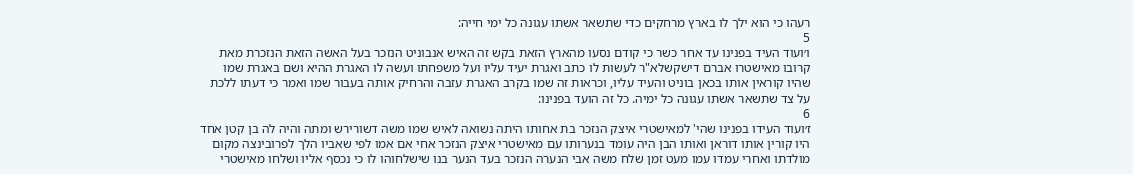רעהו כי הוא ילך לו בארץ מרחקים כדי שתשאר אשתו עגונה כל ימי חייה:
5
ו׳ועוד העיד בפנינו עד אחר כשר כי קודם נסעו מהארץ הזאת בקש זה האיש אנבוניט הנזכר בעל האשה הזאת הנזכרת מאת קרובו מאישטרו אברם דישקשלא"ר לעשות לו כתב ואגרת יעיד עליו ועל משפחתו ועשה לו האגרת ההיא ושם באגרת שמו שהיו קוראין אותו בכאן בוניט והעיד עליו, וכראות זה שמו בקרב האגרת עזבה והרחיק אותה בעבור שמו ואמר כי דעתו ללכת על צד שתשאר אשתו עגונה כל ימיה. כל זה הועד בפנינו:
6
ז׳ועוד העידו בפנינו שהי' למאישטרי איצק הנזכר בת אחותו היתה נשואה לאיש שמו משה דשורירש ומתה והיה לה בן קטן אחד היו קורין אותו דוראן ואותו הבן היה עומד בנערותו עם מאישטרי איצק הנזכר אחי אם אמו לפי שאביו הלך לפרובינצה מקום מולדתו ואחרי עמדו עמו מעט זמן שלח משה אבי הנערה הנזכר בעד הנער בנו שישלחוהו לו כי נכסף אליו ושלחו מאישטרי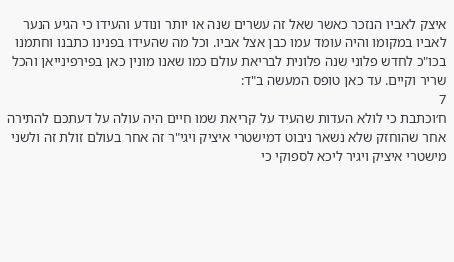איצק לאביו הנזכר כאשר שאל זה עשרים שנה או יותר ונודע והעידו כי הגיע הנער לאביו במקומו והיה עומד עמו כבן אצל אביו. וכל מה שהעידו בפנינו כתבנו וחתמנו בכו"כ לחדש פלוני שנה פלונית לבריאת עולם כמו שאנו מונין כאן בפירפינייאן והכל שריר וקיים. עד כאן טופס המעשה ב"ד:
7
ח׳וכתבת כי לולא העדות שהעיד על קריאת שמו חיים היה עולה על דעתכם להתירה אחר שהוחזק שלא נשאר ניבוט דמישטרי איציק ויגי"ר זה אחר בעולם זולת זה ולשני מישטרי איציק ויגיר ליכא לספוקי כי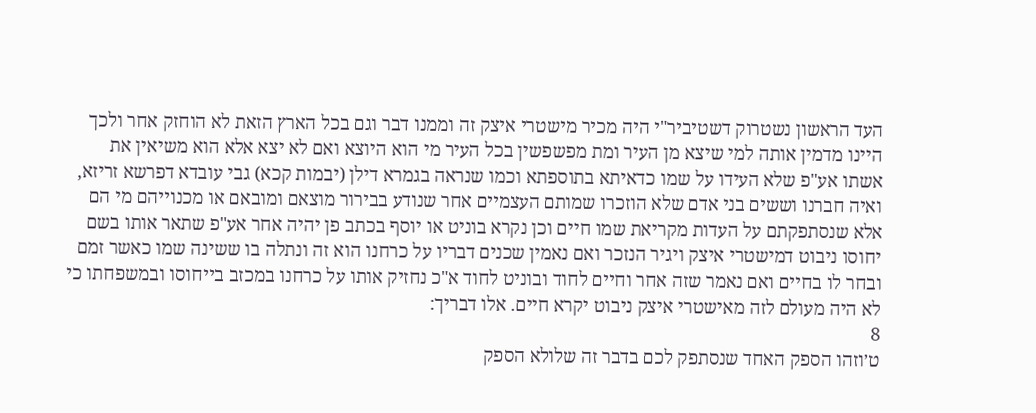העד הראשון נשטרוק דשטיביר"י היה מכיר מישטרי איצק זה וממנו דבר וגם בכל הארץ הזאת לא הוחזק אחר ולכך היינו מדמין אותה למי שיצא מן העיר ומת מפשפשין בכל העיר מי הוא היוצא ואם לא יצא אלא הוא משיאין את אשתו אע"פ שלא העידו על שמו כדאיתא בתוספתא וכמו שנראה בגמרא דילן (יבמות קכא) גבי עובדא דפרשא זריזא, ואיה חברנו וששים בני אדם שלא הוזכרו שמותם העצמיים אחר שנודע בבירור מוצאם ומובאם או מכנוייהם מי הם אלא שנסתפקתם על העדות מקריאת שמו חיים וכן נקרא בוניט או יוסף בכתב פן יהיה אחר אע"פ שתאר אותו בשם יחוסו ניבוט דמישטרי איצק ויגיר הנזכר ואם נאמין שכנים דבריו על כרחנו הוא זה ונתלה בו ששינה שמו כאשר זמם ובחר לו בחיים ואם נאמר שזה אחר וחיים לחוד ובוניט לחוד א"כ נחזיק אותו על כרחנו במכזב בייחוסו ובמשפחתו כי לא היה מעולם לזה מאישטרי איצק ניבוט יקרא חיים. אלו דבריך:
8
ט׳וזהו הספק האחד שנסתפק לכם בדבר זה שלולא הספק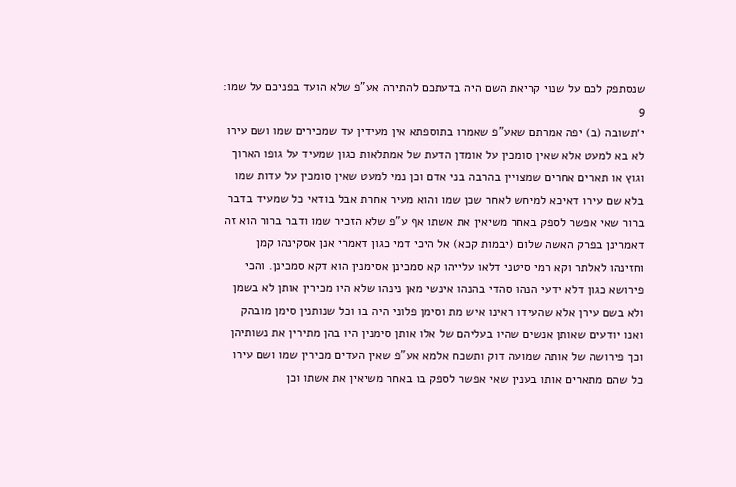שנסתפק לכם על שנוי קריאת השם היה בדעתכם להתירה אע"פ שלא הועד בפניכם על שמו:
9
י׳תשובה (ב) יפה אמרתם שאע"פ שאמרו בתוספתא אין מעידין עד שמכירים שמו ושם עירו לא בא למעט אלא שאין סומכין על אומדן הדעת של אמתלאות כגון שמעיד על גופו הארוך וגוץ או תארים אחרים שמצויין בהרבה בני אדם וכן נמי למעט שאין סומכין על עדות שמו בלא שם עירו דאיכא למיחש לאחר שכן שמו והוא מעיר אחרת אבל בודאי כל שמעיד בדבר ברור שאי אפשר לספק באחר משיאין את אשתו אף ע"פ שלא הזכיר שמו ודבר ברור הוא זה דאמרינן בפרק האשה שלום (יבמות קכא) אל היכי דמי כגון דאמרי אנן אסקינהו קמן וחזינהו לאלתר וקא רמי סיטני דלאו עלייהו קא סמכינן אסימנין הוא דקא סמכינן. והכי פירושא כגון דלא ידעי הנהו סהדי בהנהו אינשי מאן נינהו שלא היו מכירין אותן לא בשמן ולא בשם עירן אלא שהעידו ראינו איש מת וסימן פלוני היה בו וכל שנותנין סימן מובהק ואנו יודעים שאותן אנשים שהיו בעליהם של אלו אותן סימנין היו בהן מתירין את נשותיהן וכך פירושה של אותה שמועה דוק ותשכח אלמא אע"פ שאין העדים מכירין שמו ושם עירו כל שהם מתארים אותו בענין שאי אפשר לספק בו באחר משיאין את אשתו וכן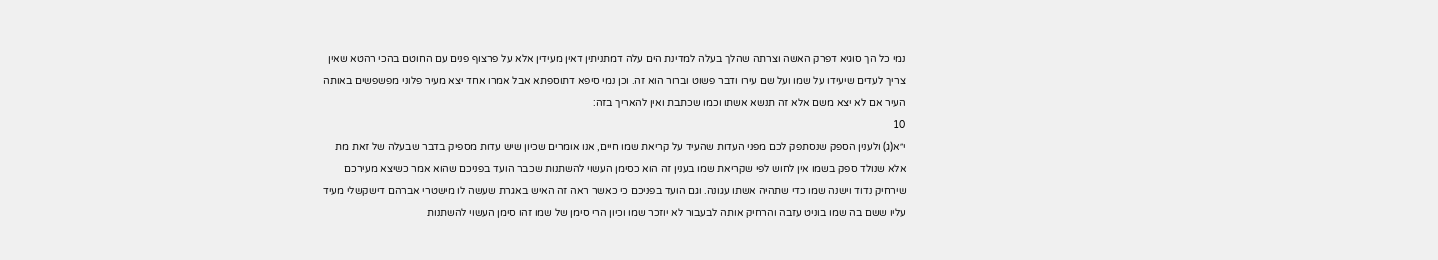נמי כל הך סוגיא דפרק האשה וצרתה שהלך בעלה למדינת הים עלה דמתניתין דאין מעידין אלא על פרצוף פנים עם החוטם בהכי רהטא שאין צריך לעדים שיעידו על שמו ועל שם עירו ודבר פשוט וברור הוא זה. וכן נמי סיפא דתוספתא אבל אמרו אחד יצא מעיר פלוני מפשפשים באותה העיר אם לא יצא משם אלא זה תנשא אשתו וכמו שכתבת ואין להאריך בזה:
10
י״א(ג) ולענין הספק שנסתפק לכם מפני העדות שהעיד על קריאת שמו חיים, אנו אומרים שכיון שיש עדות מספיק בדבר שבעלה של זאת מת אלא שנולד ספק בשמו אין לחוש לפי שקריאת שמו בענין זה הוא כסימן העשוי להשתנות שכבר הועד בפניכם שהוא אמר כשיצא מעירכם שירחיק נדוד וישנה שמו כדי שתהיה אשתו עגונה. וגם הועד בפניכם כי כאשר ראה זה האיש באגרת שעשה לו מישטרי אברהם דישקשלי מעיד עליו ששם בה שמו בוניט עזבה והרחיק אותה לבעבור לא יוזכר שמו וכיון הרי סימן של שמו זהו סימן העשוי להשתנות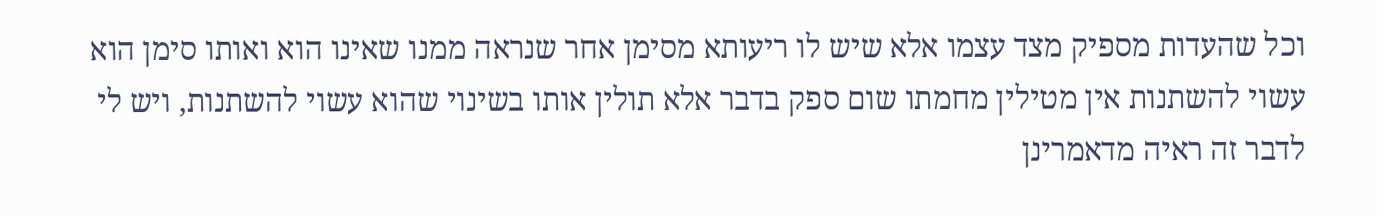וכל שהעדות מספיק מצד עצמו אלא שיש לו ריעותא מסימן אחר שנראה ממנו שאינו הוא ואותו סימן הוא עשוי להשתנות אין מטילין מחמתו שום ספק בדבר אלא תולין אותו בשינוי שהוא עשוי להשתנות, ויש לי לדבר זה ראיה מדאמרינן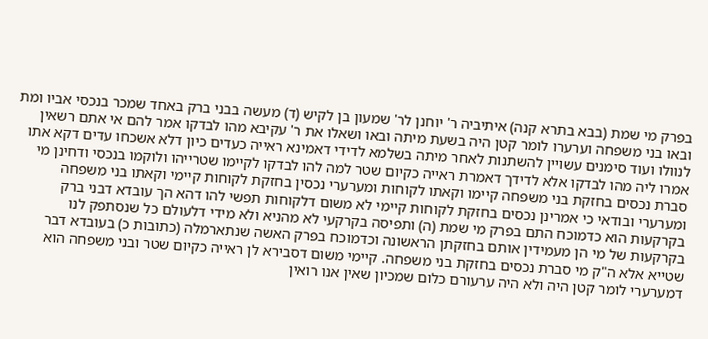בפרק מי שמת (בבא בתרא קנה) איתיביה ר' יוחנן לר' שמעון בן לקיש (ד) מעשה בבני ברק באחד שמכר בנכסי אביו ומת ובאו בני משפחה וערערו לומר קטן היה בשעת מיתה ובאו ושאלו את ר' עקיבא מהו לבדקו אמר להם אי אתם רשאין לנוולו ועוד סימנים עשויין להשתנות לאחר מיתה בשלמא לדידי דאמינא ראייה כעדים כיון דלא אשכחו עדים דקא אתו אמרו ליה מהו לבדקו אלא לדידך דאמרת ראייה כקיום שטר למה להו לבדקו לקיימו שטרייהו ולוקמו בנכסי ודחינן מי סברת נכסים בחזקת בני משפחה קיימו וקאתו לקוחות ומערערי נכסין בחזקת לקוחות קיימי וקאתו בני משפחה ומערערי ובודאי כי אמרינן נכסים בחזקת לקוחות קיימי לא משום דלקוחות תפשי להו דהא הך עובדא דבני ברק בקרקעות הוא כדמוכח התם בפרק מי שמת (ה) ותפיסה בקרקעי לא מהניא ולא מידי דלעולם כל שנסתפק לנו בקרקעות של מי הן מעמידין אותם בחזקתן הראשונה וכדמוכח בפרק האשה שנתארמלה (כתובות כ) בעובדא דבר שטייא אלא ה"ק מי סברת נכסים בחזקת בני משפחה. קיימי משום דסבירא לן ראייה כקיום שטר ובני משפחה הוא דמערערי לומר קטן היה ולא היה ערעורם כלום שמכיון שאין אנו רואין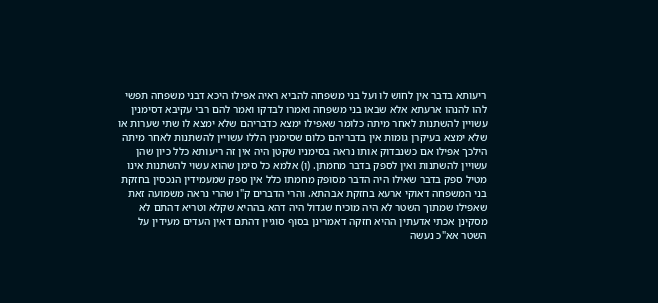ריעותא בדבר אין לחוש לו ועל בני משפחה להביא ראיה אפילו היכא דבני משפחה תפשי להו להנהו ארעתא אלא שבאו בני משפחה ואמרו לבדקו ואמר להם רבי עקיבא דסימנין עשויין להשתנות לאחר מיתה כלומר שאפילו ימצא כדבריהם שלא ימצא לו שתי שערות או שלא ימצא בעיקרן גומות אין בדבריהם כלום שסימנין הללו עשויין להשתנות לאחר מיתה הילכך אפילו אם כשנבדוק אותו נראה בסימניו שקטן היה אין זה ריעותא כלל כיון שהן עשויין להשתנות ואין לספק בדבר מחמתן. (ו) אלמא כל סימן שהוא עשוי להשתנות אינו מטיל ספק בדבר שאילו היה הדבר מסופק מחמתו כלל אין ספק שמעמידין הנכסין בחזקת בני המשפחה דאוקי ארעא בחזקת אבהתא. והרי הדברים ק"ו שהרי נראה משמועה זאת שאפילו שמתוך השטר לא היה מוכיח שגדול היה דהא בההיא שקלא וטריא דהתם לא מסקינן אכתי אדעתין ההיא חזקה דאמרינן בסוף סוגיין דהתם דאין העדים מעידין על השטר אא"כ נעשה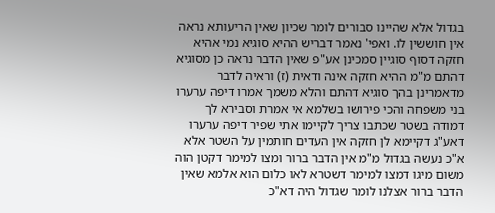בגדול אלא שהיינו סבורים לומר שכיון שאין הריעותא נראה אין חוששין לו. ואפי' נאמר דבריש ההיא סוגיא נמי אהיא חזקה דסוף סוגיין סמכינן אע"פ שאין הדבר נראה כן מסוגיא דהתם מ"מ ההיא חזקה אינה ודאית (ז) וראיה לדבר מדאמרינן בהך סוגיא דהתם והלא משמך אמרו דיפה ערערו בני משפחה והכי פירושו בשלמא אי אמרת וסבירא לך דמודה בשטר שכתבו צריך לקיימו אתי שפיר דיפה ערערו דאע"ג דקיימא לן חזקה אין העדים חותמין על השטר אלא א"כ נעשה בגדול מ"מ אין הדבר ברור ומצו למימר דקטן הוה משום מיגו דמצו למימר דשטרא לאו כלום הוא אלמא שאין הדבר ברור אצלנו לומר שגדול היה דא"כ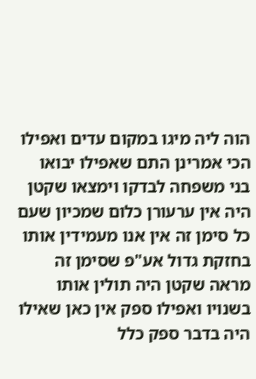הוה ליה מיגו במקום עדים ואפילו הכי אמרינן התם שאפילו יבואו בני משפחה לבדקו וימצאו שקטן היה אין ערעורן כלום שמכיון שעם כל סימן זה אין אנו מעמידין אותו בחזקת גדול אע"פ שסימן זה מראה שקטן היה תולין אותו בשנויו ואפילו ספק אין כאן שאילו היה בדבר ספק כלל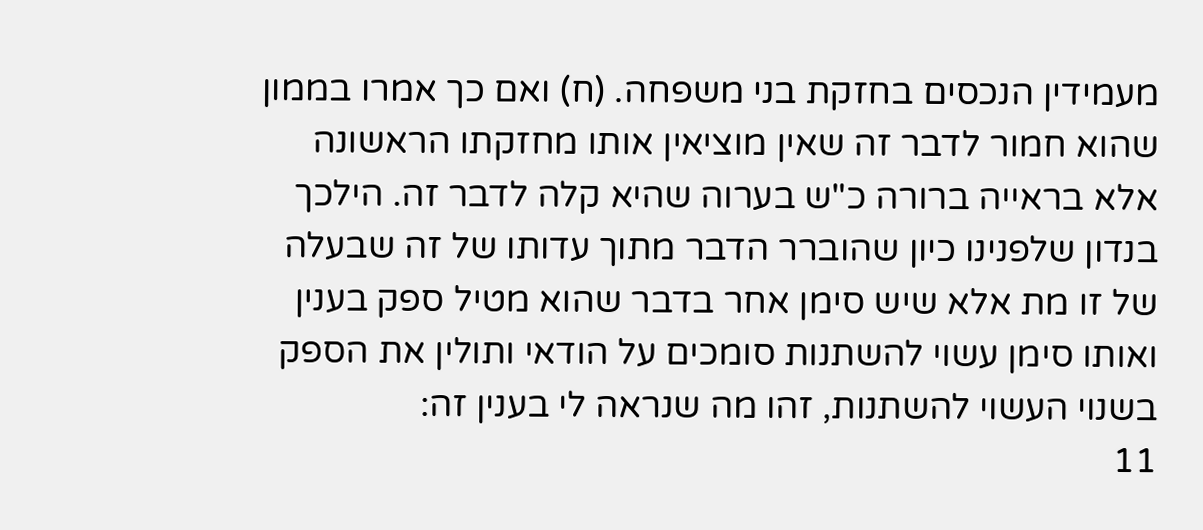מעמידין הנכסים בחזקת בני משפחה. (ח) ואם כך אמרו בממון שהוא חמור לדבר זה שאין מוציאין אותו מחזקתו הראשונה אלא בראייה ברורה כ"ש בערוה שהיא קלה לדבר זה. הילכך בנדון שלפנינו כיון שהוברר הדבר מתוך עדותו של זה שבעלה של זו מת אלא שיש סימן אחר בדבר שהוא מטיל ספק בענין ואותו סימן עשוי להשתנות סומכים על הודאי ותולין את הספק בשנוי העשוי להשתנות, זהו מה שנראה לי בענין זה:
11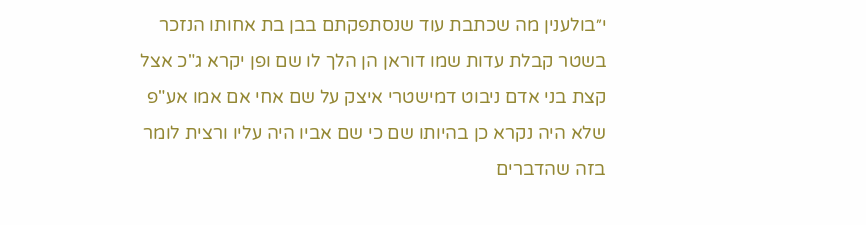י״בולענין מה שכתבת עוד שנסתפקתם בבן בת אחותו הנזכר בשטר קבלת עדות שמו דוראן הן הלך לו שם ופן יקרא ג"כ אצל קצת בני אדם ניבוט דמישטרי איצק על שם אחי אם אמו אע"פ שלא היה נקרא כן בהיותו שם כי שם אביו היה עליו ורצית לומר בזה שהדברים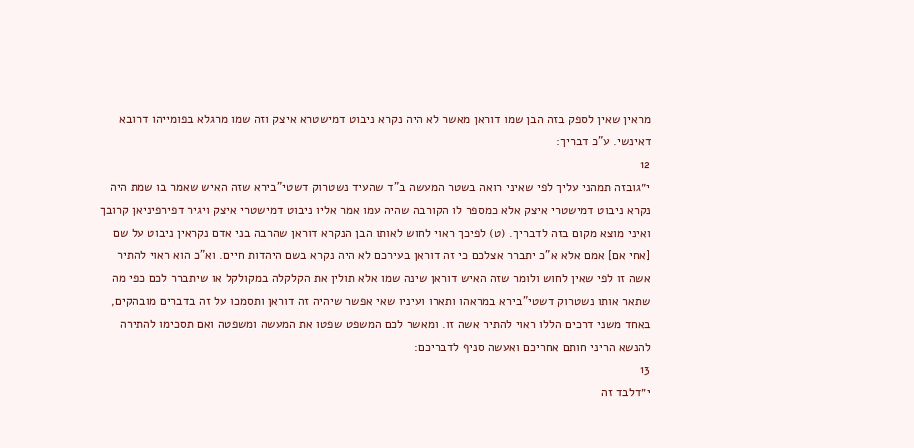מראין שאין לספק בזה הבן שמו דוראן מאשר לא היה נקרא ניבוט דמישטרא איצק וזה שמו מרגלא בפומייהו דרובא דאינשי. ע"כ דבריך:
12
י״גובזה תמהני עליך לפי שאיני רואה בשטר המעשה ב"ד שהעיד נשטרוק דשטי"בירא שזה האיש שאמר בו שמת היה נקרא ניבוט דמישטרי איצק אלא כמספר לו הקורבה שהיה עמו אמר אליו ניבוט דמישטרי איצק ויגיר דפירפיניאן קרובך ואיני מוצא מקום בזה לדבריך. (ט) לפיכך ראוי לחוש לאותו הבן הנקרא דוראן שהרבה בני אדם נקראין ניבוט על שם [אחי אם] אמם אלא א"כ יתברר אצלכם כי זה דוראן בעירכם לא היה נקרא בשם היהדות חיים. וא"כ הוא ראוי להתיר אשה זו לפי שאין לחוש ולומר שזה האיש דוראן שינה שמו אלא תולין את הקלקלה במקולקל או שיתברר לכם כפי מה שתאר אותו נשטרוק דשטי"בירא במראהו ותארו ועיניו שאי אפשר שיהיה זה דוראן ותסמכו על זה בדברים מובהקים, באחד משני דרכים הללו ראוי להתיר אשה זו. ומאשר לכם המשפט שפטו את המעשה ומשפטה ואם תסכימו להתירה להנשא הריני חותם אחריכם ואעשה סניף לדבריכם:
13
י״דלבד זה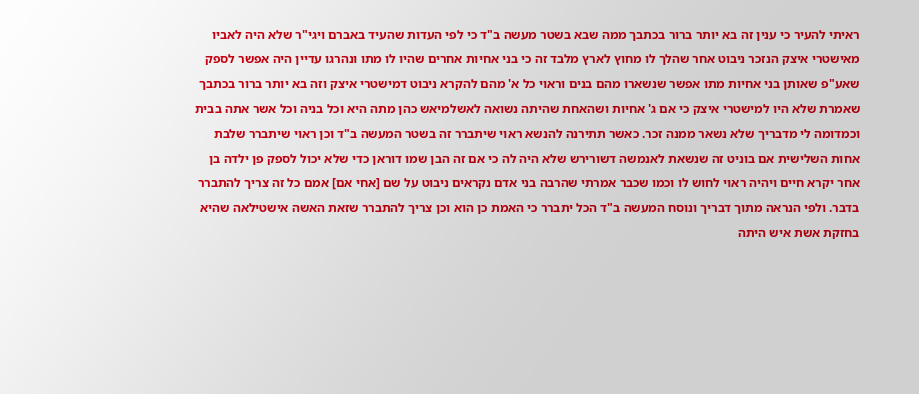ראיתי להעיר כי ענין זה בא יותר ברור בכתבך ממה שבא בשטר מעשה ב"ד כי לפי העדות שהעיד באברם ויגי"ר שלא היה לאביו מאישטרי איצק הנזכר ניבוט אחר שהלך לו מחוץ לארץ מלבד זה כי בני אחיות אחרים שהיו לו מתו ונהרגו עדיין היה אפשר לספק שאע"פ שאותן בני אחיות מתו אפשר שנשארו מהם בנים וראוי כל א' מהם להקרא ניבוט דמישטרי איצק וזה בא יותר ברור בכתבך שאמרת שלא היו למישטרי איצק כי אם ג' אחיות ושהאחת שהיתה נשואה לאשלמיאש כהן מתה היא וכל בניה וכל אשר אתה בבית וכמדומה לי מדבריך שלא נשאר ממנה זכר. כאשר תתירנה להנשא ראוי שיתברר זה בשטר המעשה ב"ד וכן ראוי שיתברר שלבת אחות השלישית אם בוניט זה שנשאת לאנמשה דשורירש שלא היה לה כי אם זה הבן שמו דוראן כדי שלא יכול לספק פן ילדה בן אחר יקרא חיים ויהיה ראוי לחוש לו וכמו שכבר אמרתי שהרבה בני אדם נקראים ניבוט על שם [אחי אם] אמם כל זה צריך להתברר בדבר. ולפי הנראה מתוך דבריך ונוסח המעשה ב"ד הכל יתברר כי האמת כן הוא וכן צריך להתברר שזאת האשה אישטילאה שהיא בחזקת אשת איש היתה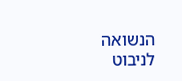הנשואה לניבוט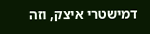דמישטרי איצק, וזה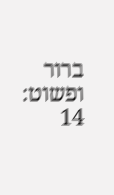ברור ופשוט:
14